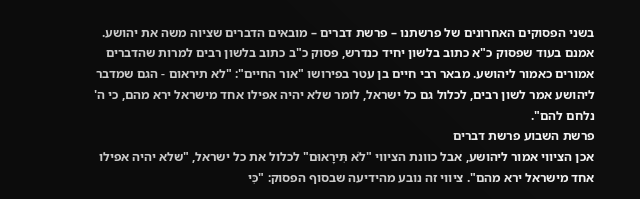בשני הפסוקים האחרונים של פרשתנו – פרשת דברים – מובאים הדברים שציוה משה את יהושע. אמנם בעוד שפסוק כ"א כתוב בלשון יחיד כנדרש, פסוק כ"ב כתוב בלשון רבים למרות שהדברים אמורים כאמור ליהושע. מבאר רבי חיים בן עטר בפירושו "אור החיים": "לא תיראום - הגם שמדבר ליהושע אמר לשון רבים, לכלול גם כל ישראל, לומר שלא יהיה אפילו אחד מישראל ירא מהם, כי ה' נלחם להם".
פרשת השבוע פרשת דברים
אכן הציווי אמור ליהושע, אבל כוונת הציווי "לֹא תִּירָאוּם" לכלול את כל ישראל, "שלא יהיה אפילו אחד מישראל ירא מהם". ציווי זה נובע מהידיעה שבסוף הפסוק: "כִּי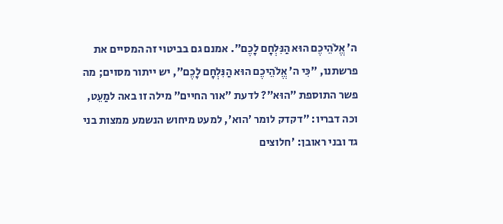ה' אֱלֹהֵיכֶם הוּא הַנִּלְחָם לָכֶם". אמנם גם בביטוי זה המסיים את פרשתנו, "כִּי ה' אֱלֹהֵיכֶם הוּא הַנִּלְחָם לָכֶם", יש ייתור מסוים; מה פשר התוספת "הוּא"? לדעת "אור החיים" מילה זו באה למַעֵט, וכה דבריו: "דקדק לומר 'הוא', למעט מיחוש הנשמע ממצות בני גד ובני ראובן: 'חלוצים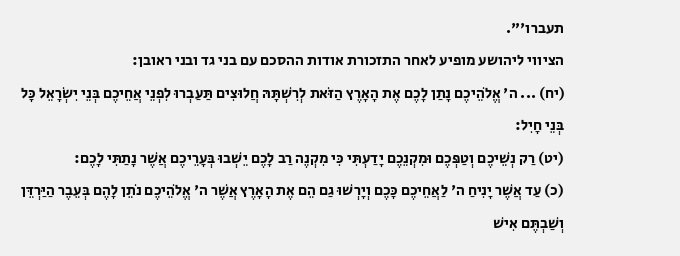תעברו'".
הציווי ליהושע מופיע לאחר התזכורת אודות ההסכם עם בני גד ובני ראובן:
(יח) ... ה' אֱלֹהֵיכֶם נָתַן לָכֶם אֶת הָאָרֶץ הַזֹּאת לְרִשְׁתָּהּ חֲלוּצִים תַּעַבְרוּ לִפְנֵי אֲחֵיכֶם בְּנֵי יִשְׂרָאֵל כָּל בְּנֵי חָיִל:
(יט) רַק נְשֵׁיכֶם וְטַפְּכֶם וּמִקְנֵכֶם יָדַעְתִּי כִּי מִקְנֶה רַב לָכֶם יֵשְׁבוּ בְּעָרֵיכֶם אֲשֶׁר נָתַתִּי לָכֶם:
(כ) עַד אֲשֶׁר יָנִיחַ ה' לַאֲחֵיכֶם כָּכֶם וְיָרְשׁוּ גַם הֵם אֶת הָאָרֶץ אֲשֶׁר ה' אֱלֹהֵיכֶם נֹתֵן לָהֶם בְּעֵבֶר הַיַּרְדֵּן וְשַׁבְתֶּם אִישׁ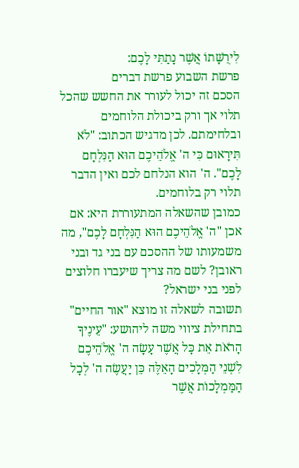לִירֻשָּׁתוֹ אֲשֶׁר נָתַתִּי לָכֶם:
פרשת השבוע פרשת דברים
הסכם זה יכול לעורר את החשש שהכל תלוי אך ורק ביכולת הלוחמים ובלחימתם. לכן מדגיש הכתוב: "לֹא תִּירָאוּם כִּי ה' אֱלֹהֵיכֶם הוּא הַנִּלְחָם לָכֶם". ה' הוא הנלחם לכם ואין הדבר תלוי רק בלוחמים.
כמובן שהשאלה המתעוררת היא: אם אכן "ה' אֱלֹהֵיכֶם הוּא הַנִּלְחָם לָכֶם", מה משמעותו של ההסכם עם בני גד ובני ראובן? לשם מה צריך שיעברו חלוצים לפני בני ישראל?
תשובה לשאלה זו מוצא "אור החיים" בתחילת ציווי משה ליהושע: "עֵינֶיךָ הָרֹאֹת אֵת כָּל אֲשֶׁר עָשָׂה ה' אֱלֹהֵיכֶם לִשְׁנֵי הַמְּלָכִים הָאֵלֶּה כֵּן יַעֲשֶׂה ה' לְכָל הַמַּמְלָכוֹת אֲשֶׁר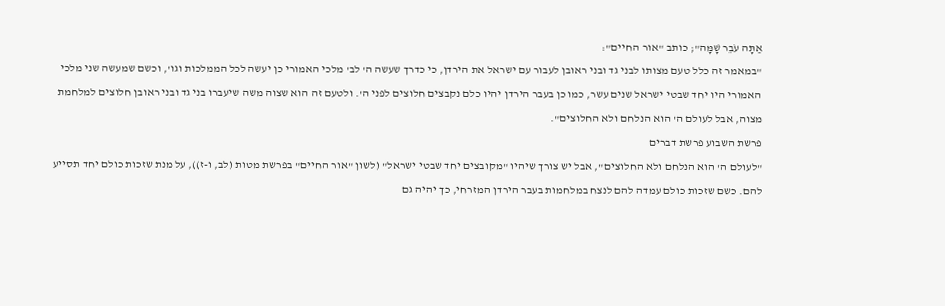אַתָּה עֹבֵר שָׁמָּה"; כותב "אור החיים":
"במאמר זה כלל טעם מצותו לבני גד ובני ראובן לעבור עם ישראל את הירדן, כי כדרך שעשה ה' לב' מלכי האמורי כן יעשה לכל הממלכות וגו', וכשם שמעשה שני מלכי האמורי היו יחד שבטי ישראל שנים עשר, כמו כן בעבר הירדן יהיו כלם נקבצים חלוצים לפני ה'. ולטעם זה הוא שצוה משה שיעברו בני גד ובני ראובן חלוצים למלחמת מצוה, אבל לעולם ה' הוא הנלחם ולא החלוצים".
פרשת השבוע פרשת דברים
"לעולם ה' הוא הנלחם ולא החלוצים", אבל יש צורך שיהיו "מקובצים יחד שבטי ישראל" (לשון "אור החיים" בפרשת מטות (לב, ו-ז)), על מנת שזכות כולם יחד תסייע להם. כשם שזכות כולם עמדה להם לנצח במלחמות בעבר הירדן המזרחי, כך יהיה גם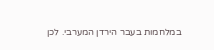במלחמות בעבר הירדן המערבי. לכן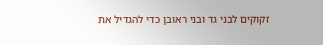זקוקים לבני גד ובני ראובן כדי להגדיל את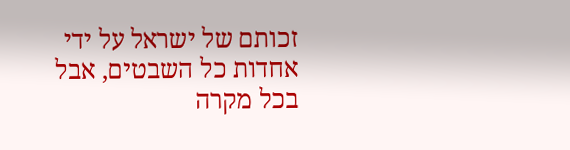זכותם של ישראל על ידי אחדות כל השבטים, אבל בכל מקרה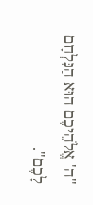"ה' אֱלֹהֵיכֶם הוּא הַנִּלְחָם לָכֶם".